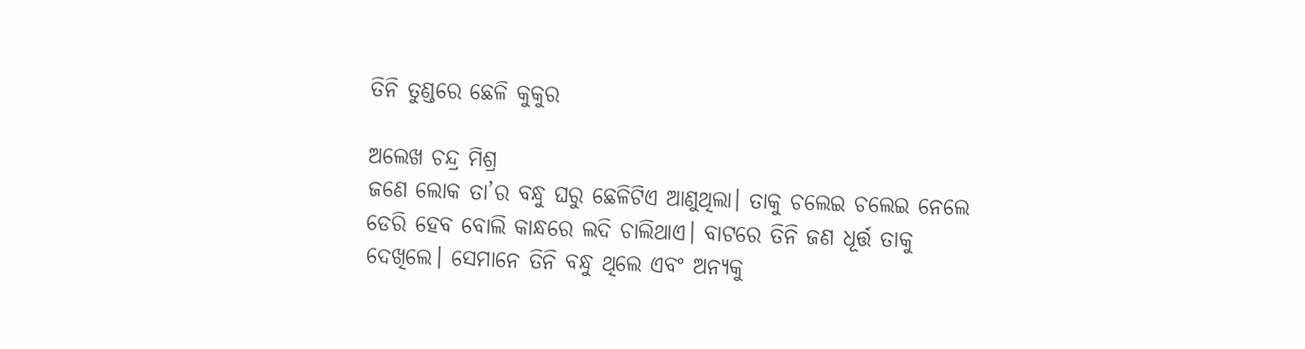ତିନି ତୁଣ୍ଡରେ ଛେଳି କୁକୁର

ଅଲେଖ ଚନ୍ଦ୍ର ମିଶ୍ର
ଜଣେ ଲୋକ ତା’ର ବନ୍ଧୁ ଘରୁ ଛେଳିଟିଏ ଆଣୁଥିଲା। ତାକୁ ଚଲେଇ ଚଲେଇ ନେଲେ ଡେରି ହେବ ବୋଲି କାନ୍ଧରେ ଲଦି ଚାଲିଥାଏ। ବାଟରେ ତିନି ଜଣ ଧୂର୍ତ୍ତ ତାକୁ ଦେଖିଲେ। ସେମାନେ ତିନି ବନ୍ଧୁ ଥିଲେ ଏବଂ ଅନ୍ୟକୁ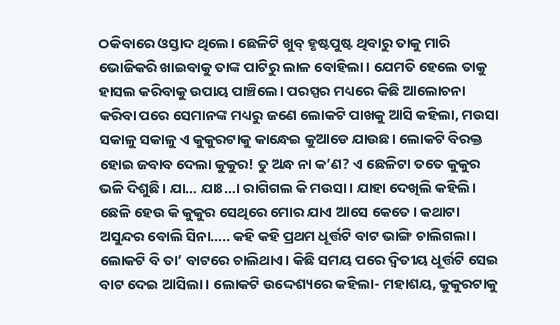ଠକିବାରେ ଓସ୍ତାଦ ଥିଲେ। ଛେଳିଟି ଖୁବ୍‌ ହୃଷ୍ଟପୁଷ୍ଟ ଥିବାରୁ ତାକୁ ମାରି ଭୋଜିକରି ଖାଇବାକୁ ତାଙ୍କ ପାଟିରୁ ଲାଳ ବୋହିଲା। ଯେମତି ହେଲେ ତାକୁ ହାସଲ କରିବାକୁ ଉପାୟ ପାଞ୍ଚିଲେ। ପରସ୍ପର ମଧ୍ୟରେ କିଛି ଆଲୋଚନା କରିବା ପରେ ସେମାନଙ୍କ ମଧ୍ୟରୁ ଜଣେ ଲୋକଟି ପାଖକୁ ଆସି କହିଲା, ମଉସା ସକାଳୁ ସକାଳୁ ଏ କୁକୁରଟାକୁ କାନ୍ଧେଇ କୁଆଡେ ଯାଉଛ। ଲୋକଟି ବିରକ୍ତ ହୋଇ ଜବାବ ଦେଲା କୁକୁର! ତୁ ଅନ୍ଧ ନା କ’ଣ? ଏ ଛେଳିଟା ତତେ କୁକୁର ଭଳି ଦିଶୁଛି। ଯା… ଯାଃ…। ରାଗିଗଲ କି ମଉସା। ଯାହା ଦେଖିଲି କହିଲି। ଛେଳି ହେଉ କି କୁକୁର ସେଥିରେ ମୋର ଯାଏ ଆସେ କେତେ। କଥାଟା ଅସୁନ୍ଦର ବୋଲି ସିନା….. କହି କହି ପ୍ରଥମ ଧୂର୍ତ୍ତଟି ବାଟ ଭାଙ୍ଗି ଚାଲିଗଲା। ଲୋକଟି ବି ତା’ ବାଟରେ ଚାଲିଥାଏ। କିଛି ସମୟ ପରେ ଦ୍ୱିତୀୟ ଧୂର୍ତ୍ତଟି ସେଇ ବାଟ ଦେଇ ଆସିଲା। ଲୋକଟି ଉଦ୍ଦେଶ୍ୟରେ କହିଲା- ମହାଶୟ, କୁକୁରଟାକୁ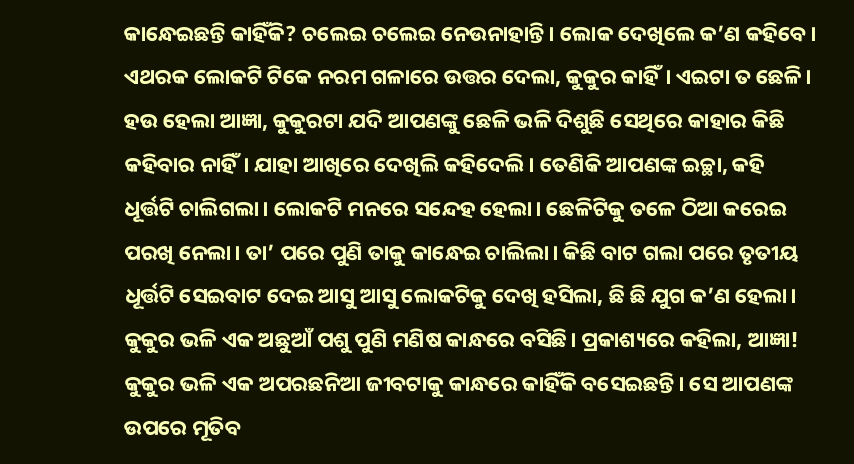କାନ୍ଧେଇଛନ୍ତି କାହିଁକି? ଚଲେଇ ଚଲେଇ ନେଉନାହାନ୍ତି। ଲୋକ ଦେଖିଲେ କ’ଣ କହିବେ। ଏଥରକ ଲୋକଟି ଟିକେ ନରମ ଗଳାରେ ଉତ୍ତର ଦେଲା, କୁକୁର କାହିଁ। ଏଇଟା ତ ଛେଳି। ହଉ ହେଲା ଆଜ୍ଞା, କୁକୁରଟା ଯଦି ଆପଣଙ୍କୁ ଛେଳି ଭଳି ଦିଶୁଛି ସେଥିରେ କାହାର କିଛି କହିବାର ନାହିଁ। ଯାହା ଆଖିରେ ଦେଖିଲି କହିଦେଲି। ତେଣିକି ଆପଣଙ୍କ ଇଚ୍ଛା, କହି ଧୂର୍ତ୍ତଟି ଚାଲିଗଲା। ଲୋକଟି ମନରେ ସନ୍ଦେହ ହେଲା। ଛେଳିଟିକୁ ତଳେ ଠିଆ କରେଇ ପରଖି ନେଲା। ତା’ ପରେ ପୁଣି ତାକୁ କାନ୍ଧେଇ ଚାଲିଲା। କିଛି ବାଟ ଗଲା ପରେ ତୃତୀୟ ଧୂର୍ତ୍ତଟି ସେଇବାଟ ଦେଇ ଆସୁ ଆସୁ ଲୋକଟିକୁ ଦେଖି ହସିଲା, ଛି ଛି ଯୁଗ କ’ଣ ହେଲା। କୁକୁର ଭଳି ଏକ ଅଛୁଆଁ ପଶୁ ପୁଣି ମଣିଷ କାନ୍ଧରେ ବସିଛି। ପ୍ରକାଶ୍ୟରେ କହିଲା, ଆଜ୍ଞା! କୁକୁର ଭଳି ଏକ ଅପରଛନିଆ ଜୀବଟାକୁ କାନ୍ଧରେ କାହିଁକି ବସେଇଛନ୍ତି। ସେ ଆପଣଙ୍କ ଉପରେ ମୂତିବ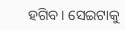ହଗିବ। ସେଇଟାକୁ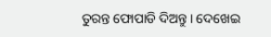ତୁରନ୍ତ ଫୋପାଡି ଦିଅନ୍ତୁ। ଦେଖେଇ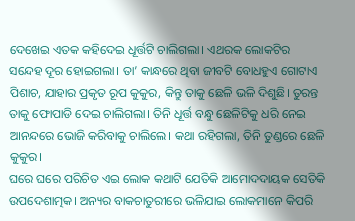ଦେଖେଇ ଏତକ କହିଦେଇ ଧୂର୍ତ୍ତଟି ଚାଲିଗଲା। ଏଥରକ ଲୋକଟିର ସନ୍ଦେହ ଦୂର ହୋଇଗଲା। ତା’ କାନ୍ଧରେ ଥିବା ଜୀବଟି ବୋଧହୁଏ ଗୋଟାଏ ପିଶାଚ, ଯାହାର ପ୍ରକୃତ ରୂପ କୁକୁର, କିନ୍ତୁ ତାକୁ ଛେଳି ଭଳି ଦିଶୁଛି। ତୁରନ୍ତ ତାକୁ ଫୋପାଡି ଦେଇ ଚାଲିଗଲା। ତିନି ଧୂର୍ତ୍ତ ବନ୍ଧୁ ଛେଳିଟିକୁ ଧରି ନେଇ ଆନନ୍ଦରେ ଭୋଜି କରିବାକୁ ଚାଲିଲେ। କଥା ରହିଗଲା, ତିନି ତୁଣ୍ଡରେ ଛେଳି କୁକୁର।
ଘରେ ଘରେ ପରିଚିତ ଏଇ ଲୋକ କଥାଟି ଯେତିକି ଆମୋଦଦାୟକ ସେତିକି ଉପଦେଶାତ୍ମକ। ଅନ୍ୟର ବାକଚାତୁରୀରେ ଭଳିଯାଇ ଲୋକମାନେ କିପରି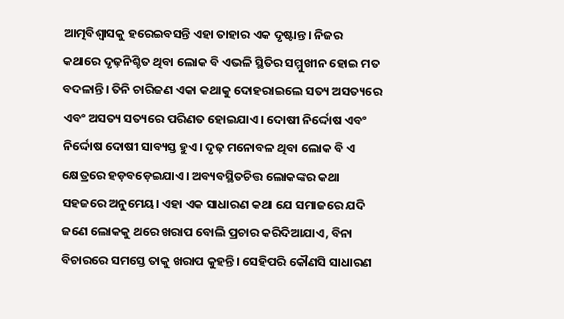ଆତ୍ମବିଶ୍ୱାସକୁ ହରେଇବସନ୍ତି ଏହା ତାହାର ଏକ ଦୃଷ୍ଟାନ୍ତ। ନିଜର କଥାରେ ଦୃଢ଼ନିଶ୍ଚିତ ଥିବା ଲୋକ ବି ଏଭଳି ସ୍ଥିତିର ସମ୍ମୁଖୀନ ହୋଇ ମତ ବଦଳାନ୍ତି। ତିନି ଚାରିଜଣ ଏକା କଥାକୁ ଦୋହରାଇଲେ ସତ୍ୟ ଅସତ୍ୟରେ ଏବଂ ଅସତ୍ୟ ସତ୍ୟରେ ପରିଣତ ହୋଇଯାଏ। ଦୋଷୀ ନିର୍ଦ୍ଦୋଷ ଏବଂ ନିର୍ଦ୍ଦୋଷ ଦୋଷୀ ସାବ୍ୟସ୍ତ ହୁଏ। ଦୃଢ଼ ମନୋବଳ ଥିବା ଲୋକ ବି ଏ କ୍ଷେତ୍ରରେ ହଡ଼ବଡ଼େଇଯାଏ। ଅବ୍ୟବସ୍ଥିତଚିତ୍ତ ଲୋକଙ୍କର କଥା ସହଜରେ ଅନୁମେୟ। ଏହା ଏକ ସାଧାରଣ କଥା ଯେ ସମାଜରେ ଯଦି ଜଣେ ଲୋକକୁ ଥରେ ଖରାପ ବୋଲି ପ୍ରଚାର କରିଦିଆଯାଏ, ବିନା ବିଚାରରେ ସମସ୍ତେ ତାକୁ ଖରାପ କୁହନ୍ତି। ସେହିପରି କୌଣସି ସାଧାରଣ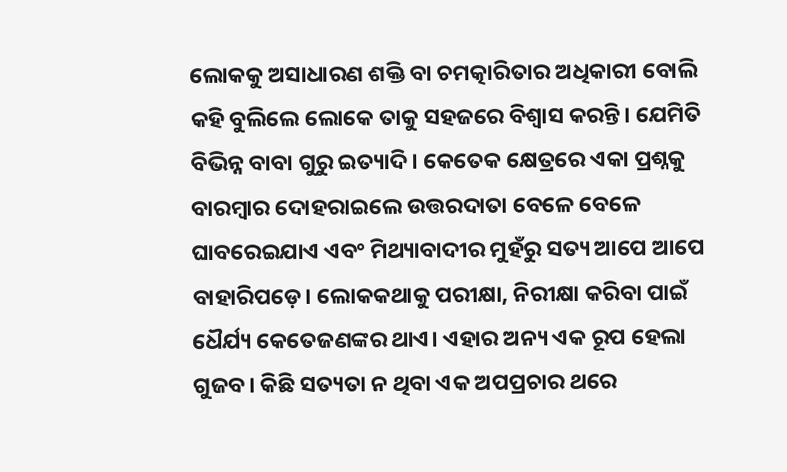ଲୋକକୁ ଅସାଧାରଣ ଶକ୍ତି ବା ଚମତ୍କାରିତାର ଅଧିକାରୀ ବୋଲି କହି ବୁଲିଲେ ଲୋକେ ତାକୁ ସହଜରେ ବିଶ୍ୱାସ କରନ୍ତି। ଯେମିତି ବିଭିନ୍ନ ବାବା ଗୁରୁ ଇତ୍ୟାଦି। କେତେକ କ୍ଷେତ୍ରରେ ଏକା ପ୍ରଶ୍ନକୁ ବାରମ୍ବାର ଦୋହରାଇଲେ ଉତ୍ତରଦାତା ବେଳେ ବେଳେ ଘାବରେଇଯାଏ ଏବଂ ମିଥ୍ୟାବାଦୀର ମୁହଁରୁ ସତ୍ୟ ଆପେ ଆପେ ବାହାରିପଡ଼େ। ଲୋକକଥାକୁ ପରୀକ୍ଷା, ନିରୀକ୍ଷା କରିବା ପାଇଁ ଧୈର୍ଯ୍ୟ କେତେଜଣଙ୍କର ଥାଏ। ଏହାର ଅନ୍ୟ ଏକ ରୂପ ହେଲା ଗୁଜବ। କିଛି ସତ୍ୟତା ନ ଥିବା ଏକ ଅପପ୍ରଚାର ଥରେ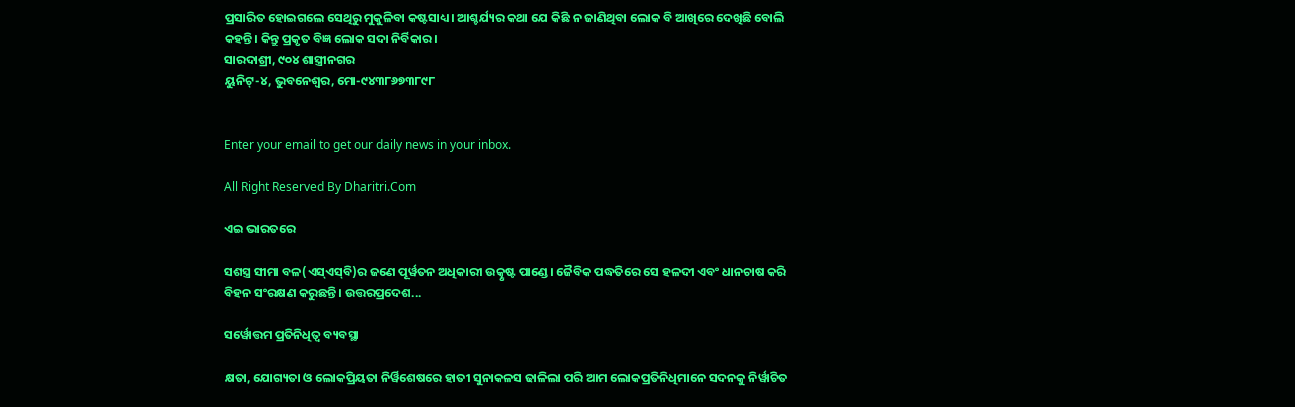ପ୍ରସାରିତ ହୋଇଗଲେ ସେଥିରୁ ମୁକୁଳିବା କଷ୍ଟସାଧ୍ୟ। ଆଶ୍ଚର୍ଯ୍ୟର କଥା ଯେ କିଛି ନ ଜାଣିଥିବା ଲୋକ ବି ଆଖିରେ ଦେଖିଛି ବୋଲି କହନ୍ତି। କିନ୍ତୁ ପ୍ରକୃତ ବିଜ୍ଞ ଲୋକ ସଦା ନିର୍ବିକାର।
ସାରଦାଶ୍ରୀ, ୯୦୪ ଶାସ୍ତ୍ରୀନଗର
ୟୁନିଟ୍‌-୪, ଭୁବନେଶ୍ୱର, ମୋ-୯୪୩୮୬୭୩୮୯୮


Enter your email to get our daily news in your inbox.

All Right Reserved By Dharitri.Com

ଏଇ ଭାରତରେ

ସଶସ୍ତ୍ର ସୀମା ବଳ(ଏସ୍‌ଏସ୍‌ବି)ର ଜଣେ ପୂର୍ୱତନ ଅଧିକାରୀ ଉତ୍କୃଷ୍ଟ ପାଣ୍ଡେ। ଜୈବିକ ପଦ୍ଧତିରେ ସେ ହଳଦୀ ଏବଂ ଧାନଚାଷ କରି ବିହନ ସଂରକ୍ଷଣ କରୁଛନ୍ତି। ଉତ୍ତରପ୍ରଦେଶ...

ସର୍ୱୋତ୍ତମ ପ୍ରତିନିଧିତ୍ୱ ବ୍ୟବସ୍ଥା

କ୍ଷତା, ଯୋଗ୍ୟତା ଓ ଲୋକପ୍ରିୟତା ନିର୍ୱିଶେଷରେ ହାତୀ ସୁନାକଳସ ଢାଳିଲା ପରି ଆମ ଲୋକପ୍ରତିନିଧିମାନେ ସଦନକୁ ନିର୍ୱାଚିତ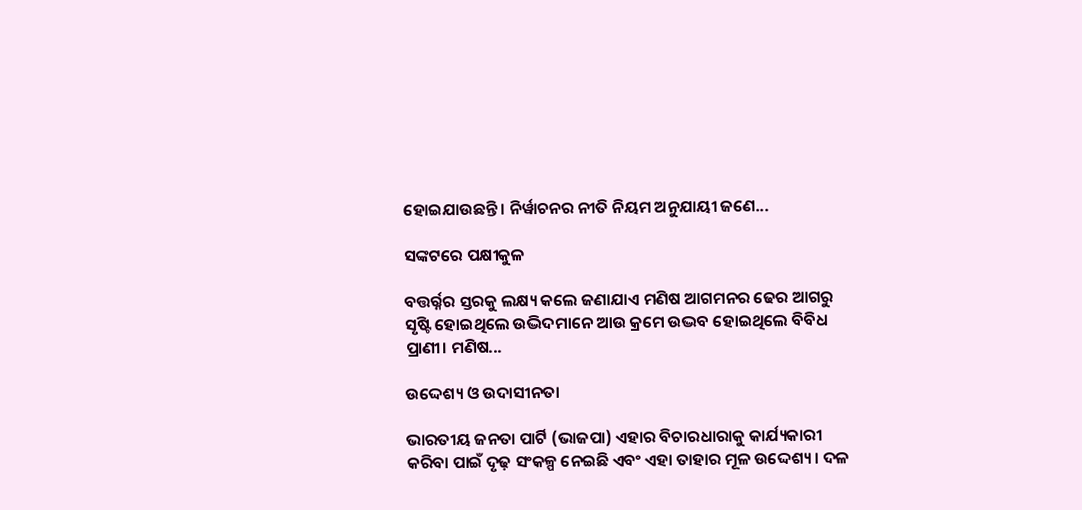ହୋଇଯାଉଛନ୍ତି। ନିର୍ୱାଚନର ନୀତି ନିୟମ ଅନୁଯାୟୀ ଜଣେ...

ସଙ୍କଟରେ ପକ୍ଷୀକୁଳ

ବତ୍ତର୍ର୍ନର ସ୍ତରକୁ ଲକ୍ଷ୍ୟ କଲେ ଜଣାଯାଏ ମଣିଷ ଆଗମନର ଢେର ଆଗରୁ ସୃଷ୍ଟି ହୋଇଥିଲେ ଉଦ୍ଭିଦମାନେ ଆଉ କ୍ରମେ ଉଦ୍ଭବ ହୋଇଥିଲେ ବିବିଧ ପ୍ରାଣୀ। ମଣିଷ...

ଉଦ୍ଦେଶ୍ୟ ଓ ଉଦାସୀନତା

ଭାରତୀୟ ଜନତା ପାର୍ଟି (ଭାଜପା) ଏହାର ବିଚାରଧାରାକୁ କାର୍ଯ୍ୟକାରୀ କରିବା ପାଇଁ ଦୃଢ଼ ସଂକଳ୍ପ ନେଇଛି ଏବଂ ଏହା ତାହାର ମୂଳ ଉଦ୍ଦେଶ୍ୟ। ଦଳ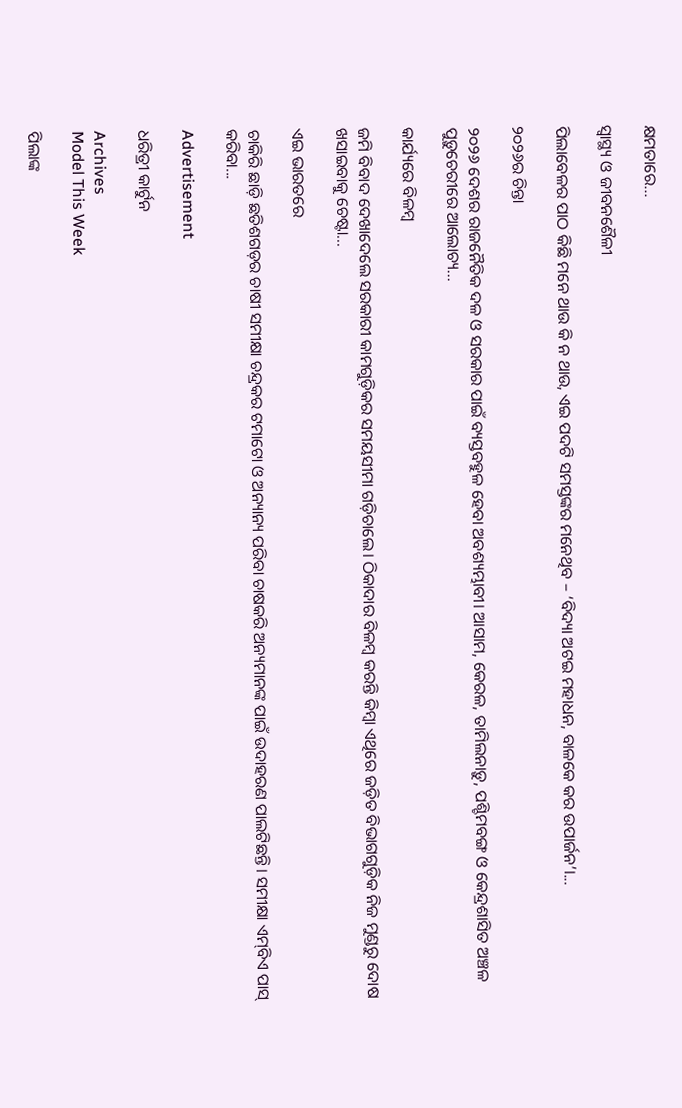କ୍ଷମତାରେ...

ସ୍ବାସ୍ଥ୍ୟ ଓ ଜୀବନଶୈଳୀ

ପିଲାବେଳର ପାଠ କିଛି ମନେ ଥାଉ କି ନ ଥାଉ, ଏଇ ପଦଟି ସମସ୍ତଙ୍କର ମନେଥିବ – ‘ବିଦ୍ୟା ଅଟଇ ମହାଧନ, ବାଳକେ କର ଉପାର୍ଜନ’।...

୨୦୨୬ର ଚିନ୍ତା

୨୦୨୬ ଦେଶର ରାଜନୈତିକ ଦଳ ଓ ସରକାର ପାଇଁ ବ୍ୟସ୍ତବହୁଳ ହେବା ଅବଶ୍ୟମ୍ଭାବୀ। ଆସାମ, କେରଳ, ତାମିଲନାଡ଼ୁ, ପଶ୍ଚିମବଙ୍ଗ ଓ କେନ୍ଦ୍ରଶାସିତ ଅଞ୍ଚଳ ପୁଡ଼ୁଚେରୀରେ ଆଲୋଚ୍ୟ...

କାର୍ଯ୍ୟରେ ବିଳମ୍ବ

ଜମି ବିବାଦ ଦେଖାଦେଲେ ସରକାରୀ କାମଗୁଡ଼ିକର ସମୟସୀମା ଗଡ଼ିଚାଲେ। ଠିକାଦାର ବିଳମ୍ବ କରନ୍ତି କିମ୍ବା ଏଥିରେ ଜଡ଼ିତ ବିଭାଗଗୁଡ଼ିକ ନିଜ ମୁଣ୍ଡରୁ ଦୋଷ ଖସାଇବାକୁ ଚେଷ୍ଟା...

ଏଇ ଭାରତରେ

ଚାକିରି ଛାଡ଼ି ଛତିଶଗଡ଼ର ଚାଷୀ ସମୀକ୍ଷା ଚନ୍ଦ୍ରକର ଟମାଟୋ ଓ ଅନ୍ୟାନ୍ୟ ପରିବା ଚାଷକରି ଅନ୍ୟମାନଙ୍କ ପାଇଁ ଉଦାହରଣ ପାଲଟିଛନ୍ତି। ସମୀକ୍ଷା ଏମ୍‌ବିଏ ପାସ୍‌ କରିବା...

Advertisement

ଧରିତ୍ରୀ କାର୍ଟୁନ

Archives
Model This Week

ପିଲାଙ୍କ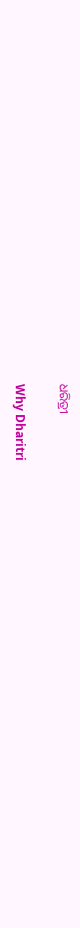ଧରିତ୍ରୀ

Why Dharitri